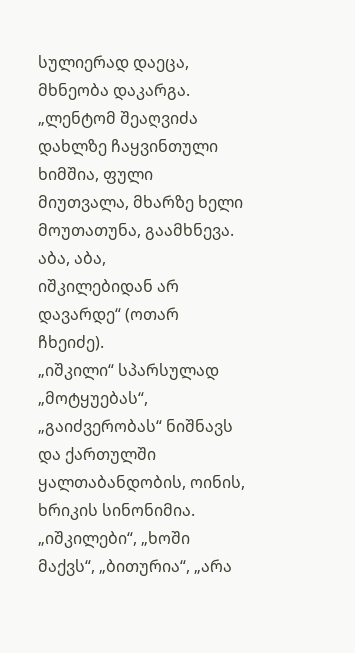სულიერად დაეცა, მხნეობა დაკარგა. „ლენტომ შეაღვიძა დახლზე ჩაყვინთული ხიმშია, ფული მიუთვალა, მხარზე ხელი მოუთათუნა, გაამხნევა. აბა, აბა,
იშკილებიდან არ დავარდე“ (ოთარ ჩხეიძე).
„იშკილი“ სპარსულად „მოტყუებას“, „გაიძვერობას“ ნიშნავს და ქართულში ყალთაბანდობის, ოინის, ხრიკის სინონიმია. „იშკილები“, „ხოში მაქვს“, „ბითურია“, „არა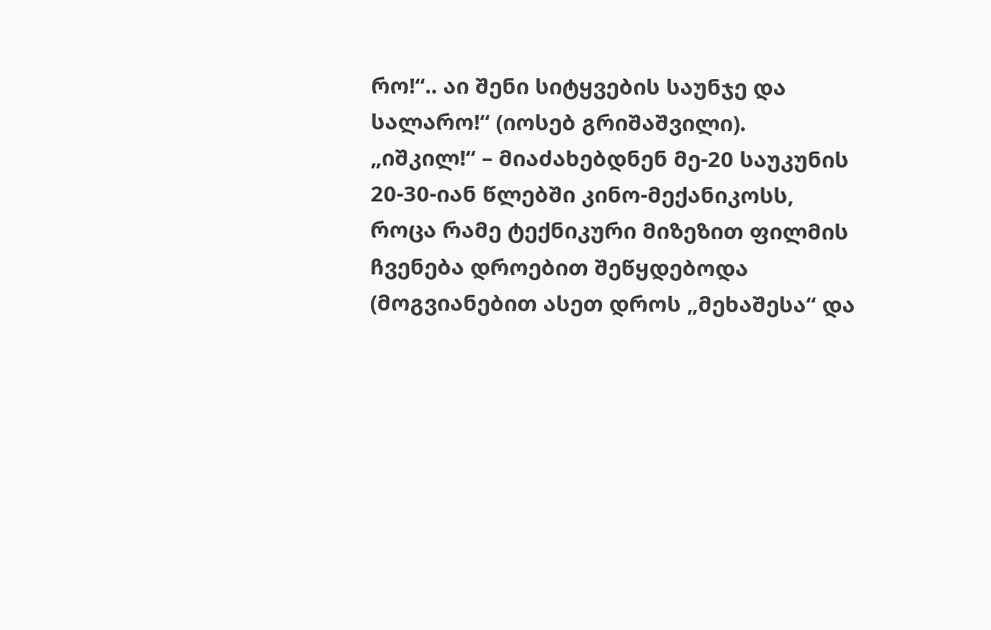რო!“.. აი შენი სიტყვების საუნჯე და სალარო!“ (იოსებ გრიშაშვილი).
„იშკილ!“ – მიაძახებდნენ მე-20 საუკუნის 20-30-იან წლებში კინო-მექანიკოსს, როცა რამე ტექნიკური მიზეზით ფილმის ჩვენება დროებით შეწყდებოდა (მოგვიანებით ასეთ დროს „მეხაშესა“ და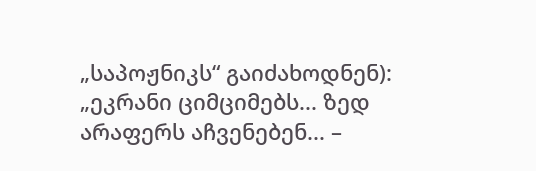„საპოჟნიკს“ გაიძახოდნენ): „ეკრანი ციმციმებს... ზედ არაფერს აჩვენებენ... –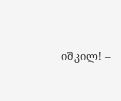იშკილ! –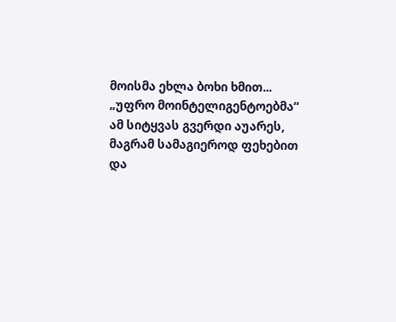მოისმა ეხლა ბოხი ხმით... „უფრო მოინტელიგენტოებმა“ ამ სიტყვას გვერდი აუარეს, მაგრამ სამაგიეროდ ფეხებით და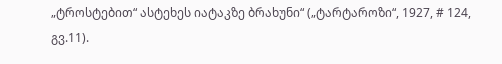„ტროსტებით“ ასტეხეს იატაკზე ბრახუნი“ („ტარტაროზი“, 1927, # 124, გვ.11).